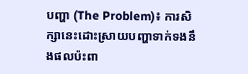បញ្ហា (The Problem)៖ ការសិក្សានេះដោះស្រាយបញ្ហាទាក់ទងនឹងផលប៉ះពា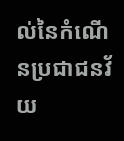ល់នៃកំណើនប្រជាជនវ័យ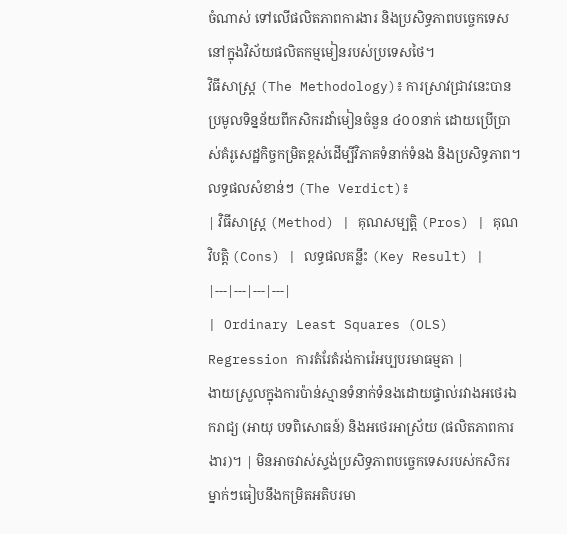ចំណាស់ ទៅលើផលិតភាពការងារ និងប្រសិទ្ធភាពបច្ចេកទេសនៅក្នុងវិស័យផលិតកម្មមៀនរបស់ប្រទេសថៃ។
វិធីសាស្ត្រ (The Methodology)៖ ការស្រាវជ្រាវនេះបានប្រមូលទិន្នន័យពីកសិករដាំមៀនចំនួន ៤០០នាក់ ដោយប្រើប្រាស់គំរូសេដ្ឋកិច្ចកម្រិតខ្ពស់ដើម្បីវិភាគទំនាក់ទំនង និងប្រសិទ្ធភាព។
លទ្ធផលសំខាន់ៗ (The Verdict)៖
| វិធីសាស្ត្រ (Method) | គុណសម្បត្តិ (Pros) | គុណវិបត្តិ (Cons) | លទ្ធផលគន្លឹះ (Key Result) |
|---|---|---|---|
| Ordinary Least Squares (OLS) Regression ការតំរែតំរង់ការ៉េអប្បបរមាធម្មតា |
ងាយស្រួលក្នុងការប៉ាន់ស្មានទំនាក់ទំនងដោយផ្ទាល់រវាងអថេរឯករាជ្យ (អាយុ បទពិសោធន៍) និងអថេរអាស្រ័យ (ផលិតភាពការងារ)។ | មិនអាចវាស់ស្ទង់ប្រសិទ្ធភាពបច្ចេកទេសរបស់កសិករម្នាក់ៗធៀបនឹងកម្រិតអតិបរមា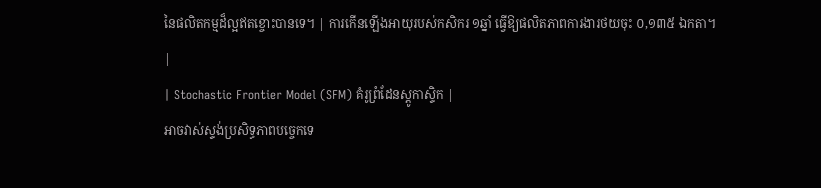នៃផលិតកម្មដ៏ល្អឥតខ្ចោះបានទេ។ | ការកើនឡើងអាយុរបស់កសិករ ១ឆ្នាំ ធ្វើឱ្យផលិតភាពការងារថយចុះ ០,១៣៥ ឯកតា។ |
| Stochastic Frontier Model (SFM) គំរូព្រំដែនស្តូកាស្ទិក |
អាចវាស់ស្ទង់ប្រសិទ្ធភាពបច្ចេកទេ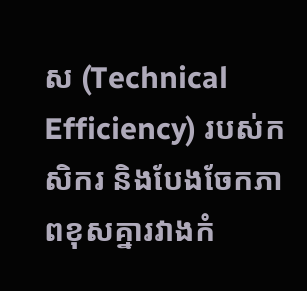ស (Technical Efficiency) របស់កសិករ និងបែងចែកភាពខុសគ្នារវាងកំ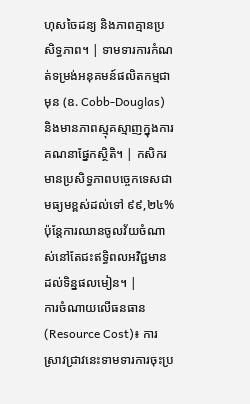ហុសចៃដន្យ និងភាពគ្មានប្រសិទ្ធភាព។ | ទាមទារការកំណត់ទម្រង់អនុគមន៍ផលិតកម្មជាមុន (ឧ. Cobb-Douglas) និងមានភាពស្មុគស្មាញក្នុងការគណនាផ្នែកស្ថិតិ។ | កសិករមានប្រសិទ្ធភាពបច្ចេកទេសជាមធ្យមខ្ពស់ដល់ទៅ ៩៩,២៤% ប៉ុន្តែការឈានចូលវ័យចំណាស់នៅតែជះឥទ្ធិពលអវិជ្ជមានដល់ទិន្នផលមៀន។ |
ការចំណាយលើធនធាន (Resource Cost)៖ ការស្រាវជ្រាវនេះទាមទារការចុះប្រ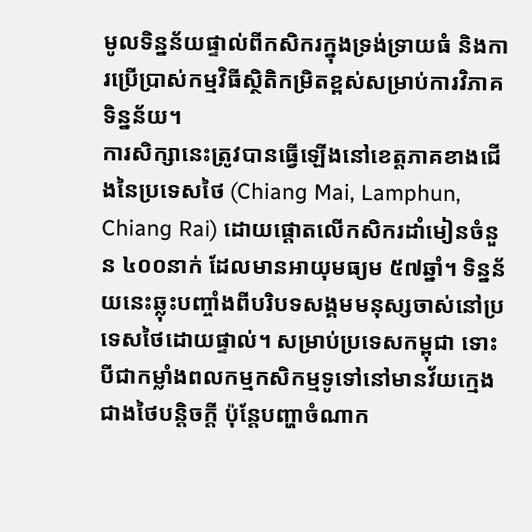មូលទិន្នន័យផ្ទាល់ពីកសិករក្នុងទ្រង់ទ្រាយធំ និងការប្រើប្រាស់កម្មវិធីស្ថិតិកម្រិតខ្ពស់សម្រាប់ការវិភាគទិន្នន័យ។
ការសិក្សានេះត្រូវបានធ្វើឡើងនៅខេត្តភាគខាងជើងនៃប្រទេសថៃ (Chiang Mai, Lamphun, Chiang Rai) ដោយផ្តោតលើកសិករដាំមៀនចំនួន ៤០០នាក់ ដែលមានអាយុមធ្យម ៥៧ឆ្នាំ។ ទិន្នន័យនេះឆ្លុះបញ្ចាំងពីបរិបទសង្គមមនុស្សចាស់នៅប្រទេសថៃដោយផ្ទាល់។ សម្រាប់ប្រទេសកម្ពុជា ទោះបីជាកម្លាំងពលកម្មកសិកម្មទូទៅនៅមានវ័យក្មេងជាងថៃបន្តិចក្តី ប៉ុន្តែបញ្ហាចំណាក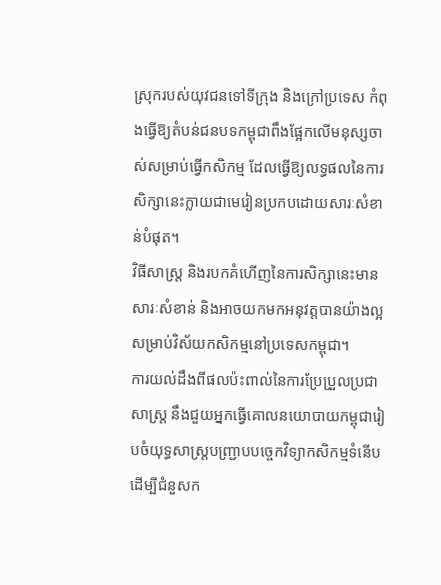ស្រុករបស់យុវជនទៅទីក្រុង និងក្រៅប្រទេស កំពុងធ្វើឱ្យតំបន់ជនបទកម្ពុជាពឹងផ្អែកលើមនុស្សចាស់សម្រាប់ធ្វើកសិកម្ម ដែលធ្វើឱ្យលទ្ធផលនៃការសិក្សានេះក្លាយជាមេរៀនប្រកបដោយសារៈសំខាន់បំផុត។
វិធីសាស្ត្រ និងរបកគំហើញនៃការសិក្សានេះមានសារៈសំខាន់ និងអាចយកមកអនុវត្តបានយ៉ាងល្អសម្រាប់វិស័យកសិកម្មនៅប្រទេសកម្ពុជា។
ការយល់ដឹងពីផលប៉ះពាល់នៃការប្រែប្រួលប្រជាសាស្ត្រ នឹងជួយអ្នកធ្វើគោលនយោបាយកម្ពុជារៀបចំយុទ្ធសាស្ត្របញ្ជ្រាបបច្ចេកវិទ្យាកសិកម្មទំនើប ដើម្បីជំនួសក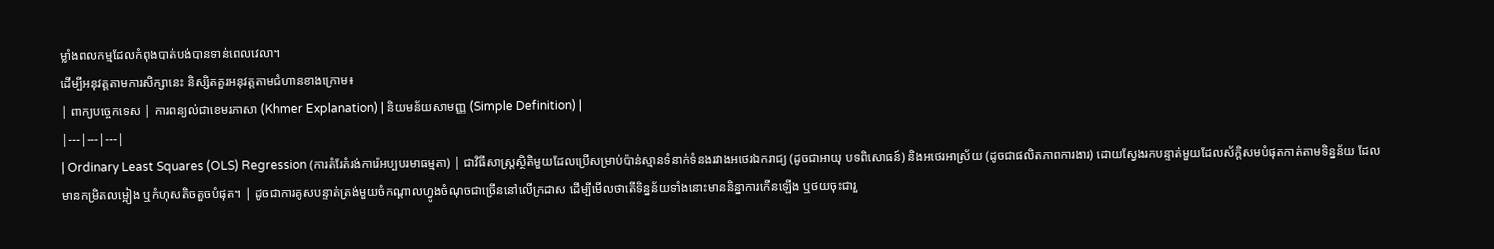ម្លាំងពលកម្មដែលកំពុងបាត់បង់បានទាន់ពេលវេលា។
ដើម្បីអនុវត្តតាមការសិក្សានេះ និស្សិតគួរអនុវត្តតាមជំហានខាងក្រោម៖
| ពាក្យបច្ចេកទេស | ការពន្យល់ជាខេមរភាសា (Khmer Explanation) | និយមន័យសាមញ្ញ (Simple Definition) |
|---|---|---|
| Ordinary Least Squares (OLS) Regression (ការតំរែតំរង់ការ៉េអប្បបរមាធម្មតា) | ជាវិធីសាស្ត្រស្ថិតិមួយដែលប្រើសម្រាប់ប៉ាន់ស្មានទំនាក់ទំនងរវាងអថេរឯករាជ្យ (ដូចជាអាយុ បទពិសោធន៍) និងអថេរអាស្រ័យ (ដូចជាផលិតភាពការងារ) ដោយស្វែងរកបន្ទាត់មួយដែលស័ក្តិសមបំផុតកាត់តាមទិន្នន័យ ដែលមានកម្រិតលម្អៀង ឬកំហុសតិចតួចបំផុត។ | ដូចជាការគូសបន្ទាត់ត្រង់មួយចំកណ្តាលហ្វូងចំណុចជាច្រើននៅលើក្រដាស ដើម្បីមើលថាតើទិន្នន័យទាំងនោះមាននិន្នាការកើនឡើង ឬថយចុះជារួ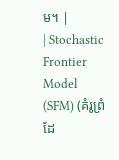ម។ |
| Stochastic Frontier Model (SFM) (គំរូព្រំដែ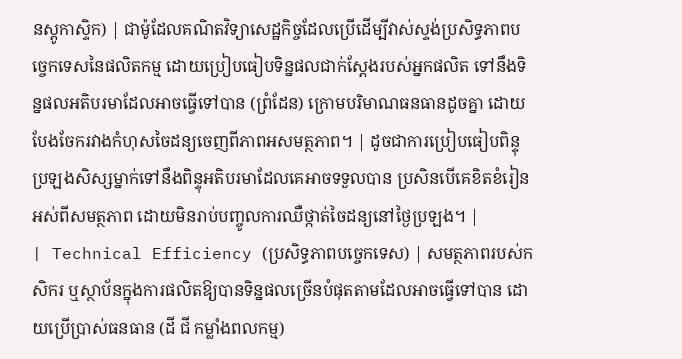នស្តូកាស្ទិក) | ជាម៉ូដែលគណិតវិទ្យាសេដ្ឋកិច្ចដែលប្រើដើម្បីវាស់ស្ទង់ប្រសិទ្ធភាពបច្ចេកទេសនៃផលិតកម្ម ដោយប្រៀបធៀបទិន្នផលជាក់ស្តែងរបស់អ្នកផលិត ទៅនឹងទិន្នផលអតិបរមាដែលអាចធ្វើទៅបាន (ព្រំដែន) ក្រោមបរិមាណធនធានដូចគ្នា ដោយបែងចែករវាងកំហុសចៃដន្យចេញពីភាពអសមត្ថភាព។ | ដូចជាការប្រៀបធៀបពិន្ទុប្រឡងសិស្សម្នាក់ទៅនឹងពិន្ទុអតិបរមាដែលគេអាចទទួលបាន ប្រសិនបើគេខិតខំរៀនអស់ពីសមត្ថភាព ដោយមិនរាប់បញ្ចូលការឈឺថ្កាត់ចៃដន្យនៅថ្ងៃប្រឡង។ |
| Technical Efficiency (ប្រសិទ្ធភាពបច្ចេកទេស) | សមត្ថភាពរបស់កសិករ ឬស្ថាប័នក្នុងការផលិតឱ្យបានទិន្នផលច្រើនបំផុតតាមដែលអាចធ្វើទៅបាន ដោយប្រើប្រាស់ធនធាន (ដី ជី កម្លាំងពលកម្ម)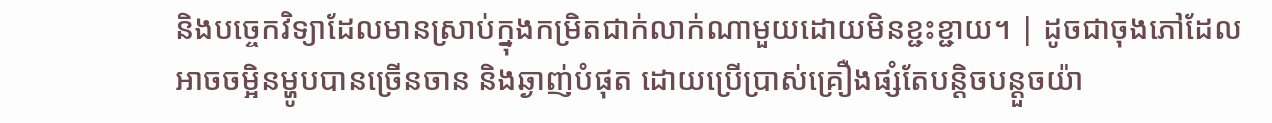និងបច្ចេកវិទ្យាដែលមានស្រាប់ក្នុងកម្រិតជាក់លាក់ណាមួយដោយមិនខ្ជះខ្ជាយ។ | ដូចជាចុងភៅដែលអាចចម្អិនម្ហូបបានច្រើនចាន និងឆ្ងាញ់បំផុត ដោយប្រើប្រាស់គ្រឿងផ្សំតែបន្តិចបន្តួចយ៉ា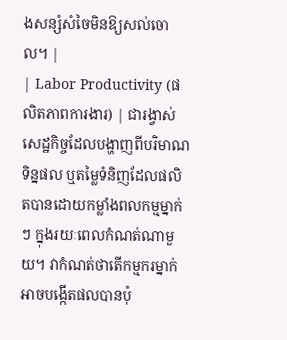ងសន្សំសំចៃមិនឱ្យសល់ចោល។ |
| Labor Productivity (ផលិតភាពការងារ) | ជារង្វាស់សេដ្ឋកិច្ចដែលបង្ហាញពីបរិមាណទិន្នផល ឬតម្លៃទំនិញដែលផលិតបានដោយកម្លាំងពលកម្មម្នាក់ៗ ក្នុងរយៈពេលកំណត់ណាមួយ។ វាកំណត់ថាតើកម្មករម្នាក់អាចបង្កើតផលបានប៉ុ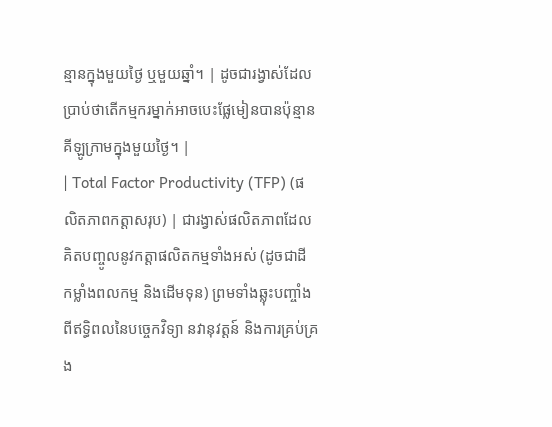ន្មានក្នុងមួយថ្ងៃ ឬមួយឆ្នាំ។ | ដូចជារង្វាស់ដែលប្រាប់ថាតើកម្មករម្នាក់អាចបេះផ្លែមៀនបានប៉ុន្មានគីឡូក្រាមក្នុងមួយថ្ងៃ។ |
| Total Factor Productivity (TFP) (ផលិតភាពកត្តាសរុប) | ជារង្វាស់ផលិតភាពដែលគិតបញ្ចូលនូវកត្តាផលិតកម្មទាំងអស់ (ដូចជាដី កម្លាំងពលកម្ម និងដើមទុន) ព្រមទាំងឆ្លុះបញ្ចាំងពីឥទ្ធិពលនៃបច្ចេកវិទ្យា នវានុវត្តន៍ និងការគ្រប់គ្រង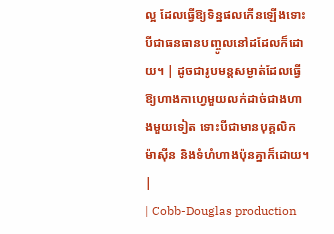ល្អ ដែលធ្វើឱ្យទិន្នផលកើនឡើងទោះបីជាធនធានបញ្ចូលនៅដដែលក៏ដោយ។ | ដូចជារូបមន្តសម្ងាត់ដែលធ្វើឱ្យហាងកាហ្វេមួយលក់ដាច់ជាងហាងមួយទៀត ទោះបីជាមានបុគ្គលិក ម៉ាស៊ីន និងទំហំហាងប៉ុនគ្នាក៏ដោយ។ |
| Cobb-Douglas production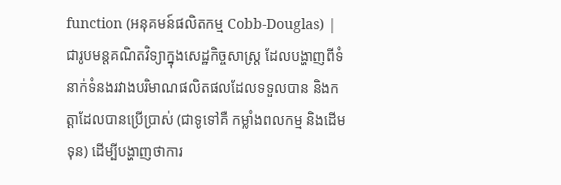function (អនុគមន៍ផលិតកម្ម Cobb-Douglas) | ជារូបមន្តគណិតវិទ្យាក្នុងសេដ្ឋកិច្ចសាស្ត្រ ដែលបង្ហាញពីទំនាក់ទំនងរវាងបរិមាណផលិតផលដែលទទួលបាន និងកត្តាដែលបានប្រើប្រាស់ (ជាទូទៅគឺ កម្លាំងពលកម្ម និងដើមទុន) ដើម្បីបង្ហាញថាការ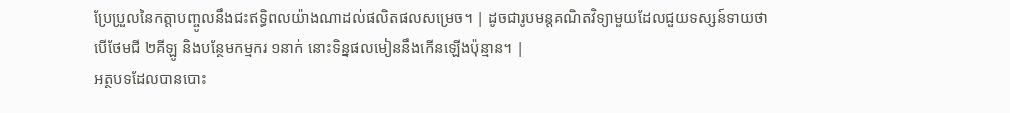ប្រែប្រួលនៃកត្តាបញ្ចូលនឹងជះឥទ្ធិពលយ៉ាងណាដល់ផលិតផលសម្រេច។ | ដូចជារូបមន្តគណិតវិទ្យាមួយដែលជួយទស្សន៍ទាយថា បើថែមជី ២គីឡូ និងបន្ថែមកម្មករ ១នាក់ នោះទិន្នផលមៀននឹងកើនឡើងប៉ុន្មាន។ |
អត្ថបទដែលបានបោះ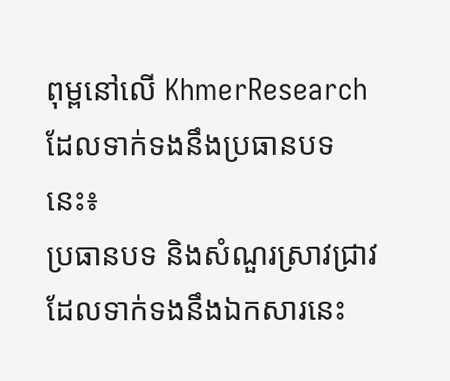ពុម្ពនៅលើ KhmerResearch ដែលទាក់ទងនឹងប្រធានបទនេះ៖
ប្រធានបទ និងសំណួរស្រាវជ្រាវដែលទាក់ទងនឹងឯកសារនេះ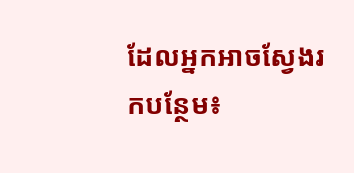ដែលអ្នកអាចស្វែងរកបន្ថែម៖